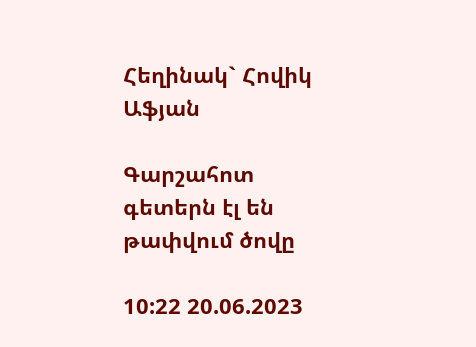Հեղինակ` Հովիկ Աֆյան

Գարշահոտ գետերն էլ են թափվում ծովը

10:22 20.06.2023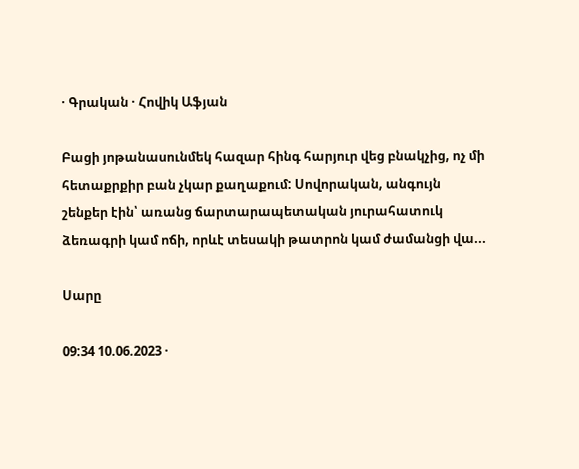· Գրական · Հովիկ Աֆյան

Բացի յոթանասունմեկ հազար հինգ հարյուր վեց բնակչից, ոչ մի հետաքրքիր բան չկար քաղաքում: Սովորական, անգույն շենքեր էին՝ առանց ճարտարապետական յուրահատուկ ձեռագրի կամ ոճի, որևէ տեսակի թատրոն կամ ժամանցի վա...

Սարը

09:34 10.06.2023 ·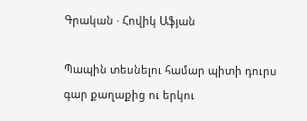Գրական · Հովիկ Աֆյան

Պապին տեսնելու համար պիտի դուրս գար քաղաքից ու երկու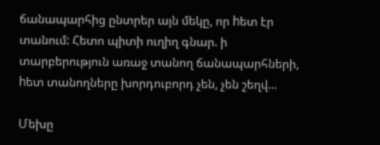ճանապարհից ընտրեր այն մեկը, որ hետ էր տանում: Հետո պիտի ուղիղ գնար. ի տարբերություն առաջ տանող ճանապարհների, hետ տանողները խորդուբորդ չեն, չեն շեղվ...

Մեխը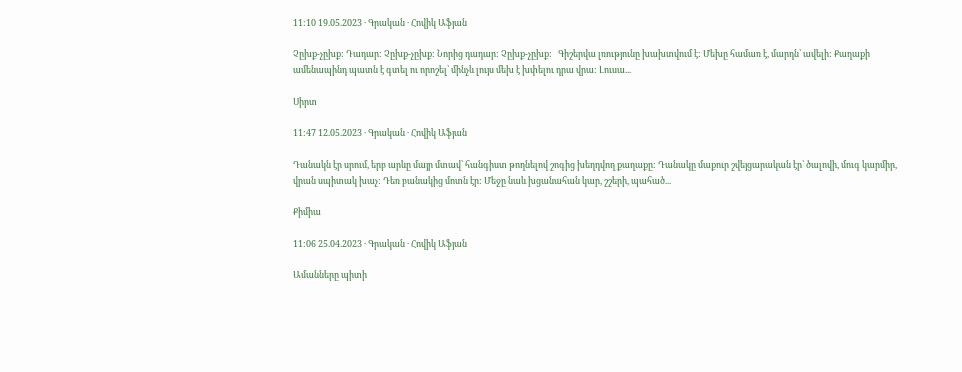11:10 19.05.2023 · Գրական · Հովիկ Աֆյան

Չըխք-չըխք: Դադար: Չըխք-չըխք: Նորից դադար: Չըխք-չըխք:   Գիշերվա լռությունը խախտվում է: Մեխը համառ է, մարդն՝ ավելի: Քաղաքի ամենապինդ պատն է գտել ու որոշել՝ մինչև լույս մեխ է խփելու դրա վրա: Լուսա...

Սիրտ

11:47 12.05.2023 · Գրական · Հովիկ Աֆյան

Դանակն էր սրում, երբ արևը մայր մտավ՝ հանգիստ թողնելով շոգից խեղդվող քաղաքը: Դանակը մաքուր շվեյցարական էր՝ ծալովի, մուգ կարմիր, վրան սպիտակ խաչ: Դեռ բանակից մոտն էր: Մեջը նաև խցանահան կար, շշերի, պահած...

Քիմիա

11:06 25.04.2023 · Գրական · Հովիկ Աֆյան

Ամանները պիտի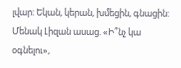լվար: Եկան, կերան, խմեցին, գնացին: Մենակ Լիզան ասաց. «Ի՞նչ կա օգնելու»,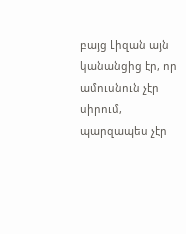բայց Լիզան այն կանանցից էր, որ ամուսնուն չէր սիրում, պարզապես չէր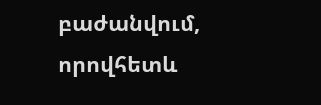բաժանվում, որովհետև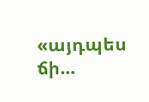«այդպես ճի...